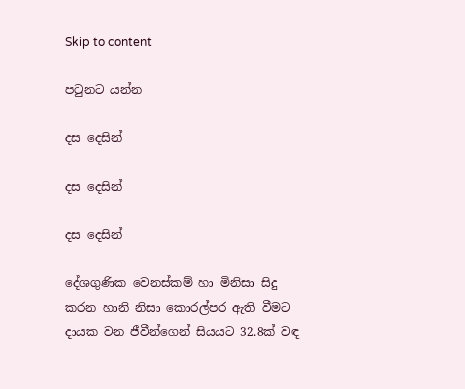Skip to content

පටුනට යන්න

දස දෙසින්

දස දෙසින්

දස දෙසින්

දේශගුණික වෙනස්කම් හා මිනිසා සිදු කරන හානි නිසා කොරල්පර ඇති වීමට දායක වන ජීවීන්ගෙන් සියයට 32.8ක් වඳ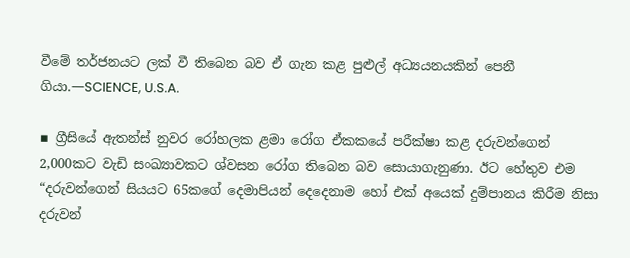වීමේ තර්ජනයට ලක් වී තිබෙන බව ඒ ගැන කළ පුළුල් අධ්‍යයනයකින් පෙනී ගියා.—SCIENCE, U.S.A.

▪ ග්‍රීසියේ ඇතන්ස් නුවර රෝහලක ළමා රෝග ඒකකයේ පරීක්ෂා කළ දරුවන්ගෙන් 2,000කට වැඩි සංඛ්‍යාවකට ශ්වසන රෝග තිබෙන බව සොයාගැනුණා. ඊට හේතුව එම “දරුවන්ගෙන් සියයට 65කගේ දෙමාපියන් දෙදෙනාම හෝ එක් අයෙක් දුම්පානය කිරීම නිසා දරුවන්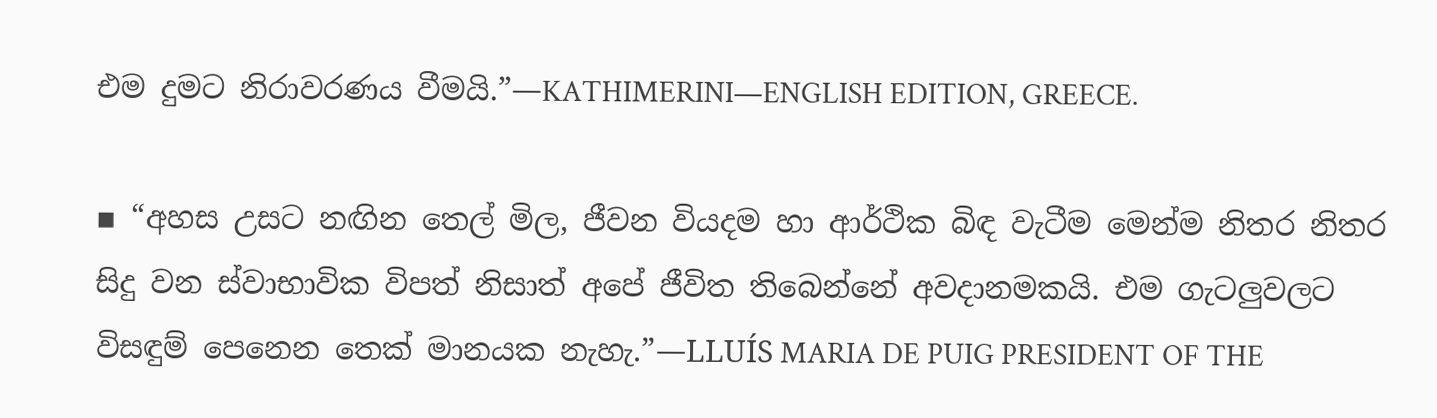එම දුමට නිරාවරණය වීමයි.”—KATHIMERINI—ENGLISH EDITION, GREECE.

▪ “අහස උසට නඟින තෙල් මිල, ජීවන වියදම හා ආර්ථික බිඳ වැටීම මෙන්ම නිතර නිතර සිදු වන ස්වාභාවික විපත් නිසාත් අපේ ජීවිත තිබෙන්නේ අවදානමකයි. එම ගැටලුවලට විසඳුම් පෙනෙන තෙක් මානයක නැහැ.”—LLUÍS MARIA DE PUIG PRESIDENT OF THE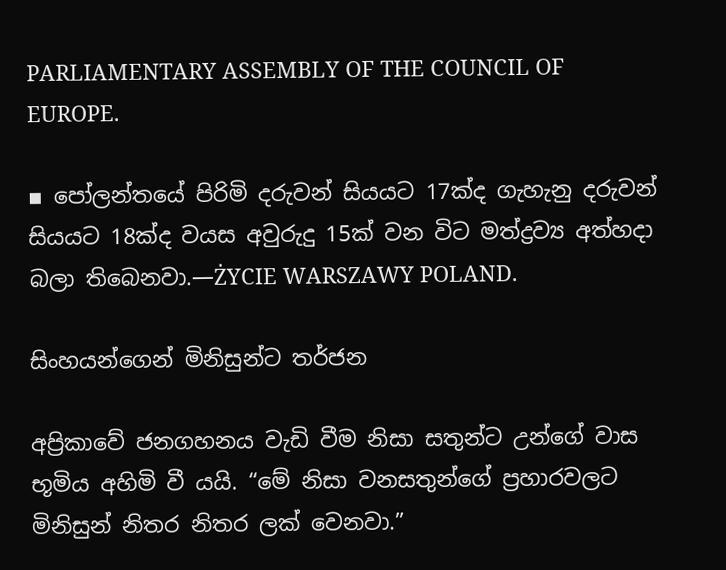PARLIAMENTARY ASSEMBLY OF THE COUNCIL OF EUROPE.

▪ පෝලන්තයේ පිරිමි දරුවන් සියයට 17ක්ද ගැහැනු දරුවන් සියයට 18ක්ද වයස අවුරුදු 15ක් වන විට මත්ද්‍රව්‍ය අත්හදා බලා තිබෙනවා.—ŻYCIE WARSZAWY POLAND.

සිංහයන්ගෙන් මිනිසුන්ට තර්ජන

අප්‍රිකාවේ ජනගහනය වැඩි වීම නිසා සතුන්ට උන්ගේ වාස භූමිය අහිමි වී යයි. “මේ නිසා වනසතුන්ගේ ප්‍රහාරවලට මිනිසුන් නිතර නිතර ලක් වෙනවා.”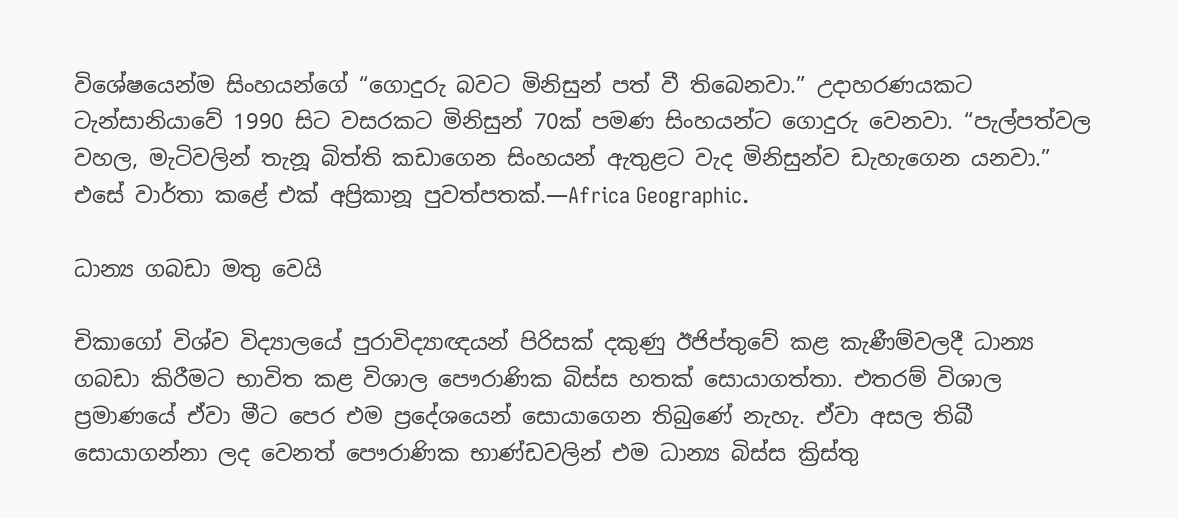විශේෂයෙන්ම සිංහයන්ගේ “ගොදුරු බවට මිනිසුන් පත් වී තිබෙනවා.” උදාහරණයකට ටැන්සානියාවේ 1990 සිට වසරකට මිනිසුන් 70ක් පමණ සිංහයන්ට ගොදුරු වෙනවා. “පැල්පත්වල වහල, මැටිවලින් තැනූ බිත්ති කඩාගෙන සිංහයන් ඇතුළට වැද මිනිසුන්ව ඩැහැගෙන යනවා.” එසේ වාර්තා කළේ එක් අප්‍රිකානූ පුවත්පතක්.—Africa Geographic.

ධාන්‍ය ගබඩා මතු වෙයි

චිකාගෝ විශ්ව විද්‍යාලයේ පුරාවිද්‍යාඥයන් පිරිසක් දකුණු ඊජිප්තුවේ කළ කැණීම්වලදී ධාන්‍ය ගබඩා කිරීමට භාවිත කළ විශාල පෞරාණික බිස්ස හතක් සොයාගත්තා. එතරම් විශාල ප්‍රමාණයේ ඒවා මීට පෙර එම ප්‍රදේශයෙන් සොයාගෙන තිබුණේ නැහැ. ඒවා අසල තිබී සොයාගන්නා ලද වෙනත් පෞරාණික භාණ්ඩවලින් එම ධාන්‍ය බිස්ස ක්‍රිස්තු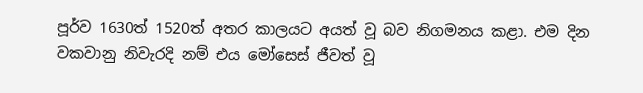පූර්ව 1630ත් 1520ත් අතර කාලයට අයත් වූ බව නිගමනය කළා. එම දින වකවානු නිවැරදි නම් එය මෝසෙස් ජීවත් වූ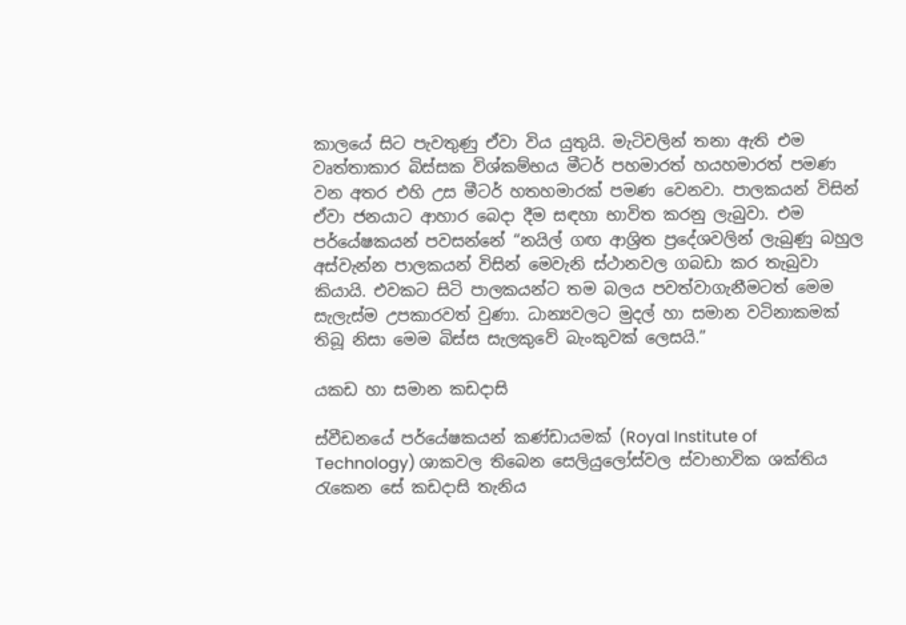කාලයේ සිට පැවතුණු ඒවා විය යුතුයි. මැටිවලින් තනා ඇති එම වෘත්තාකාර බිස්සක විශ්කම්භය මීටර් පහමාරත් හයහමාරත් පමණ වන අතර එහි උස මීටර් හතහමාරක් පමණ වෙනවා. පාලකයන් විසින් ඒවා ජනයාට ආහාර බෙදා දීම සඳහා භාවිත කරනු ලැබුවා. එම පර්යේෂකයන් පවසන්නේ “නයිල් ගඟ ආශ්‍රිත ප්‍රදේශවලින් ලැබුණු බහුල අස්වැන්න පාලකයන් විසින් මෙවැනි ස්ථානවල ගබඩා කර තැබුවා කියායි. එවකට සිටි පාලකයන්ට තම බලය පවත්වාගැනීමටත් මෙම සැලැස්ම උපකාරවත් වුණා. ධාන්‍යවලට මුදල් හා සමාන වටිනාකමක් තිබූ නිසා මෙම බිස්ස සැලකුවේ බැංකුවක් ලෙසයි.”

යකඩ හා සමාන කඩදාසි

ස්වීඩනයේ පර්යේෂකයන් කණ්ඩායමක් (Royal Institute of Technology) ශාකවල තිබෙන සෙලියුලෝස්වල ස්වාභාවික ශක්තිය රැකෙන සේ කඩදාසි තැනිය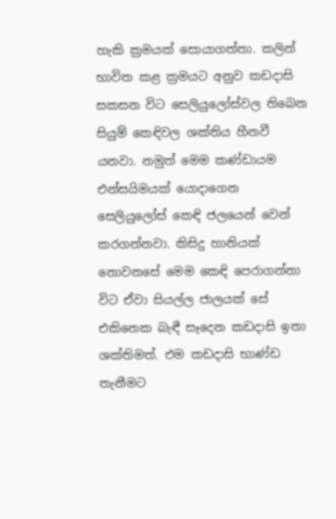හැකි ක්‍රමයක් සොයාගත්තා. කලින් භාවිත කළ ක්‍රමයට අනුව කඩදාසි සකසන විට සෙලියුලෝස්වල තිබෙන සියුම් කෙඳිවල ශක්තිය හීනවී යනවා. නමුත් මෙම කණ්ඩායම එන්සයිමයක් යොදාගෙන සෙලියුලෝස් කෙඳි ජලයෙන් වෙන් කරගන්නවා. කිසිදු හානියක් නොවනසේ මෙම කෙඳි පෙරාගන්නා විට ඒවා සියල්ල ජාලයක් සේ එකිනෙක බැඳී සෑදෙන කඩදාසි ඉතා ශක්තිමත්. එම කඩදාසි භාණ්ඩ තැනීමට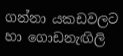ගන්නා යකඩවලට හා ගොඩනැඟිලි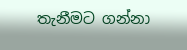තැනීමට ගන්නා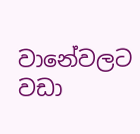වානේවලට වඩා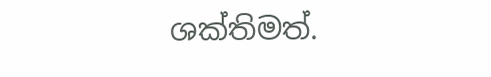ශක්තිමත්.